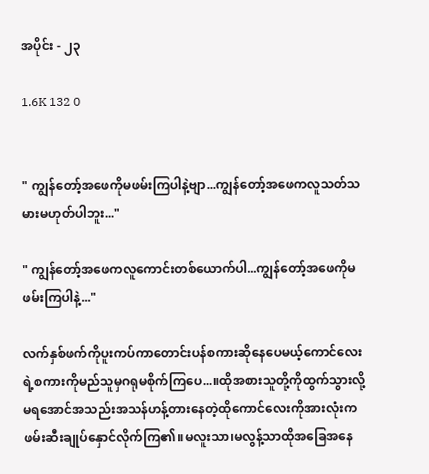အပိုင်း - ၂၃

1.6K 132 0


" ကျွန်တော့်အဖေကိုမဖမ်းကြပါနဲ့ဗျာ...ကျွန်တော့်အဖေကလူသတ်သမားမဟုတ်ပါဘူး..."

" ကျွန်တော့်အဖေကလူကောင်းတစ်ယောက်ပါ...ကျွန်တော့်အဖေကိုမဖမ်းကြပါနဲ့..."

လက်နှစ်ဖက်ကိုပူးကပ်ကာတောင်းပန်စကားဆိုနေပေမယ့်ကောင်လေးရဲ့စကားကိုမည်သူမှဂရုမစိုက်ကြပေ...။ထိုအစားသူတို့ကိုထွက်သွားလို့မရအောင်အသည်းအသန်ဟန့်တားနေတဲ့ထိုကောင်လေးကိုအားလုံးကဖမ်းဆီးချုပ်နှောင်လိုက်ကြ၏။မလူးသာ၊မလွန့်သာထိုအခြေအနေ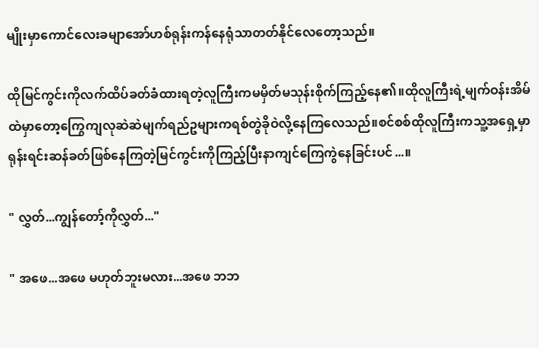မျိုးမှာကောင်လေးခမျာအော်ဟစ်ရုန်းကန်နေရုံသာတတ်နိုင်လေတော့သည်။

ထိုမြင်ကွင်းကိုလက်ထိပ်ခတ်ခံထားရတဲ့လူကြီးကမမှိတ်မသုန်းစိုက်ကြည့်နေ၏။ထိုလူကြီးရဲ့မျက်ဝန်းအိမ်ထဲမှာတော့ကြွေကျလုဆဲဆဲမျက်ရည်ဥများကရစ်တွဲခိုဝဲလို့နေကြလေသည်။စင်စစ်ထိုလူကြီးကသူ့အရှေ့မှာရုန်းရင်းဆန်ခတ်ဖြစ်နေကြတဲ့မြင်ကွင်းကိုကြည့်ပြီးနာကျင်ကြေကွဲနေခြင်းပင်...။

" လွှတ်...ကျွန်တော့်ကိုလွှတ်..."

" အဖေ...အဖေ မဟုတ်ဘူးမလား...အဖေ ဘဘ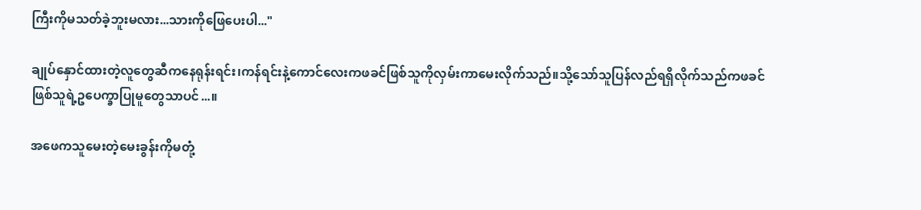ကြီးကိုမသတ်ခဲ့ဘူးမလား...သားကိုဖြေပေးပါ..."

ချုပ်နှောင်ထားတဲ့လူတွေဆီကနေရုန်းရင်း၊ကန်ရင်းနဲ့ကောင်လေးကဖခင်ဖြစ်သူကိုလှမ်းကာမေးလိုက်သည်။သို့သော်သူပြန်လည်ရရှိလိုက်သည်ကဖခင်ဖြစ်သူရဲ့ဥပေက္ခာပြုမူတွေသာပင်...။‌

အဖေကသူမေးတဲ့မေးခွန်းကိုမတုံ့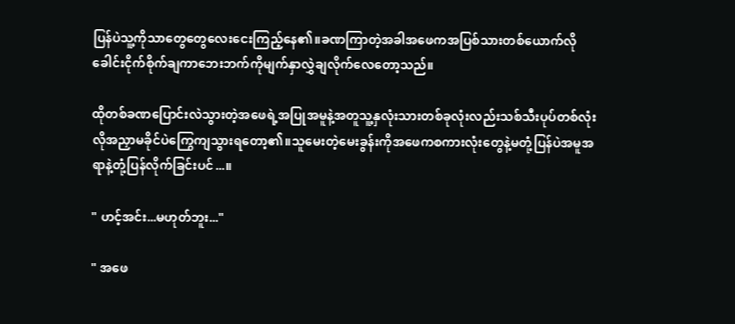ပြန်ပဲသူ့ကိုသာတွေတွေလေးငေးကြည့်နေ၏။ခဏကြာတဲ့အခါအဖေကအပြစ်သားတစ်ယောက်လိုခေါင်းငိုက်စိုက်ချကာဘေးဘက်ကိုမျက်နှာလွှဲချလိုက်လေတော့သည်။

ထိုတစ်ခဏပြောင်းလဲသွားတဲ့အဖေရဲ့အပြုအမူနဲ့အတူသူ့နှလုံးသားတစ်ခုလုံးလည်းသစ်သီးပုပ်တစ်လုံးလိုအညှာမခိုင်ပဲကြွေကျသွားရတော့၏။သူ‌မေးတဲ့မေးခွန်းကိုအဖေကစကားလုံးတွေနဲ့မတုံ့ပြန်ပဲအမူအရာနဲ့တုံ့ပြန်လိုက်ခြင်းပင်...။

" ဟင့်အင်း...မဟုတ်ဘူး..."

" အဖေ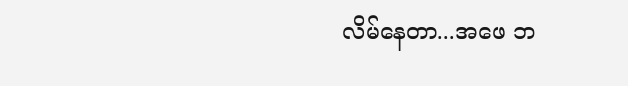လိမ်နေတာ...အဖေ ဘ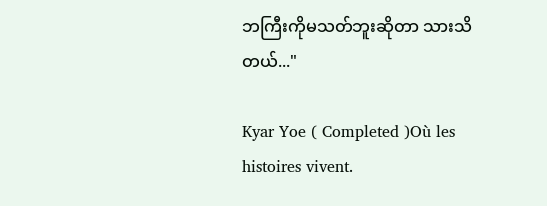ဘကြီးကိုမသတ်ဘူးဆိုတာ သားသိတယ်..."

Kyar Yoe ( Completed )Où les histoires vivent.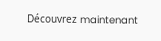Découvrez maintenant